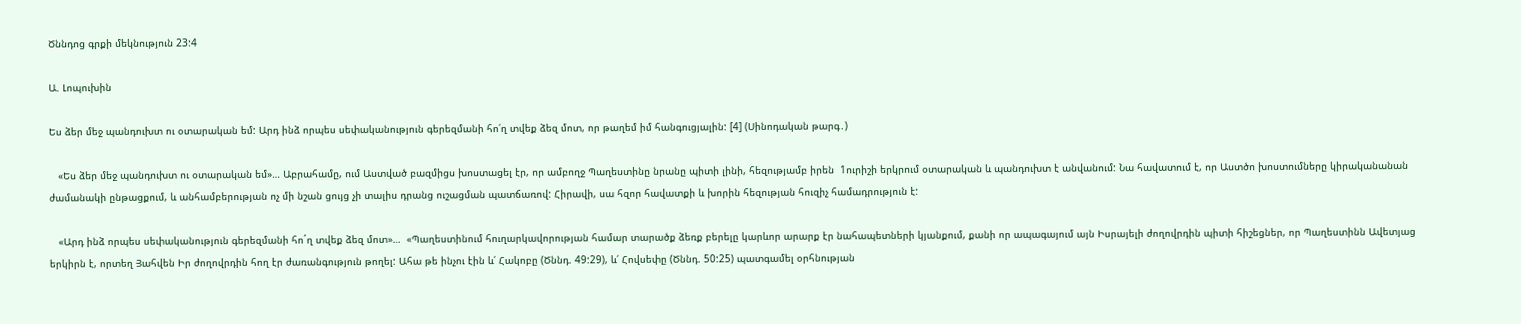Ծննդոց գրքի մեկնություն 23:4

Ա. Լոպուխին

Ես ձեր մեջ պանդուխտ ու օտարական եմ: Արդ ինձ որպես սեփականություն գերեզմանի հո՛ղ տվեք ձեզ մոտ, որ թաղեմ իմ հանգուցյալին: [4] (Սինոդական թարգ․)

   «Ես ձեր մեջ պանդուխտ ու օտարական եմ»… Աբրահամը, ում Աստված բազմիցս խոստացել էր, որ ամբողջ Պաղեստինը նրանը պիտի լինի, հեզությամբ իրեն  1ուրիշի երկրում օտարական և պանդուխտ է անվանում: Նա հավատում է, որ Աստծո խոստումները կիրականանան ժամանակի ընթացքում, և անհամբերության ոչ մի նշան ցույց չի տալիս դրանց ուշացման պատճառով: Հիրավի, սա հզոր հավատքի և խորին հեզության հուզիչ համադրություն է:

   «Արդ ինձ որպես սեփականություն գերեզմանի հո´ղ տվեք ձեզ մոտ»…  «Պաղեստինում հուղարկավորության համար տարածք ձեռք բերելը կարևոր արարք էր նահապետների կյանքում, քանի որ ապագայում այն Իսրայելի ժողովրդին պիտի հիշեցներ, որ Պաղեստինն Ավետյաց երկիրն է, որտեղ Յահվեն Իր ժողովրդին հող էր ժառանգություն թողել: Ահա թե ինչու էին և՛ Հակոբը (Ծննդ. 49:29), և՛ Հովսեփը (Ծննդ. 50:25) պատգամել օրհնության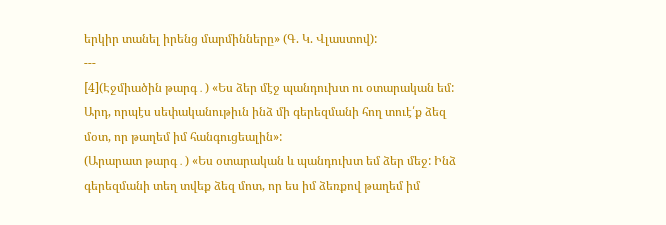երկիր տանել իրենց մարմինները» (Գ. Կ. Վլաստով):
---
[4](Էջմիածին թարգ․) «Ես ձեր մէջ պանդուխտ ու օտարական եմ: Արդ, որպէս սեփականութիւն ինձ մի գերեզմանի հող տուէ՛ք ձեզ մօտ, որ թաղեմ իմ հանգուցեալին»:
(Արարատ թարգ․) «Ես օտարական և պանդուխտ եմ ձեր մեջ: Ինձ գերեզմանի տեղ տվեք ձեզ մոտ, որ ես իմ ձեռքով թաղեմ իմ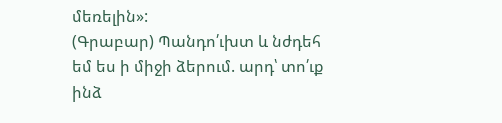մեռելին»:
(Գրաբար) Պանդո՛ւխտ և նժդեհ եմ ես ի միջի ձերում. արդ՝ տո՛ւք ինձ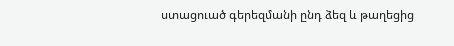ստացուած գերեզմանի ընդ ձեզ և թաղեցից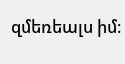զմեռեալս իմ։